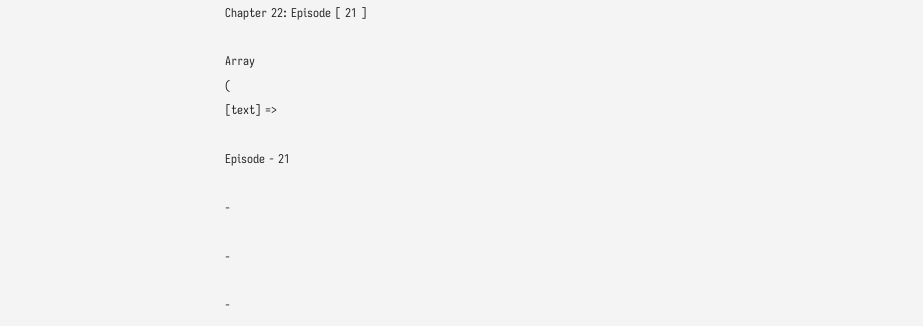Chapter 22: Episode [ 21 ]

Array
(
[text] =>

Episode - 21

-

-

-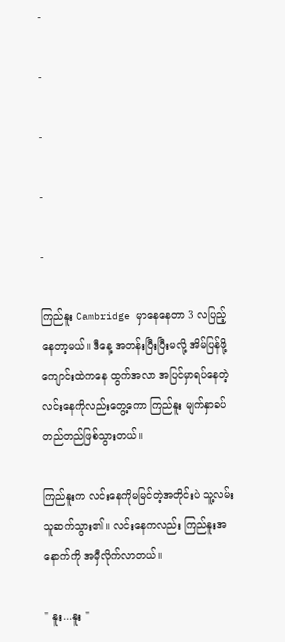-

-

-

-

-

ကြည်နူး Cambridge မှာနေနေတာ 3 လပြည့်နေတာ့မယ်။ ဒီနေ့ အတန်းပြီးပြီးမလို့ အိမ်ပြန်ဖို့ ကျောင်းထဲကနေ ထွက်အလာ အပြင်မှာရပ်နေတဲ့ လင်းနေကိုလည်းတွေ့ကော ကြည်နူး မျက်နှာခပ်တည်တည်ဖြစ်သွားတယ်။

ကြည်နူးက လင်းနေကိုမမြင်တဲ့အတိုင်းပဲ သူ့လမ်းသူဆက်သွား၏။ လင်းနေကလည်း ကြည်နူးအနောက်ကို အမှီလိုက်လာတယ်။

" နူး...နူး "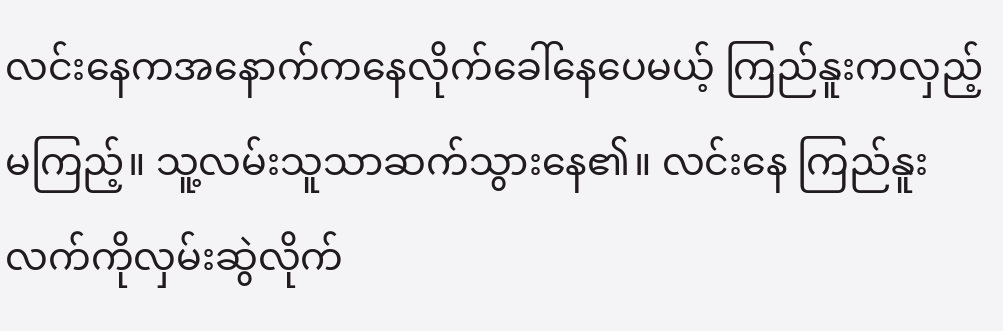လင်းနေကအနောက်ကနေလိုက်ခေါ်နေပေမယ့် ကြည်နူးကလှည့်မကြည့်။ သူ့လမ်းသူသာဆက်သွားနေ၏။ လင်းနေ ကြည်နူးလက်ကိုလှမ်းဆွဲလိုက်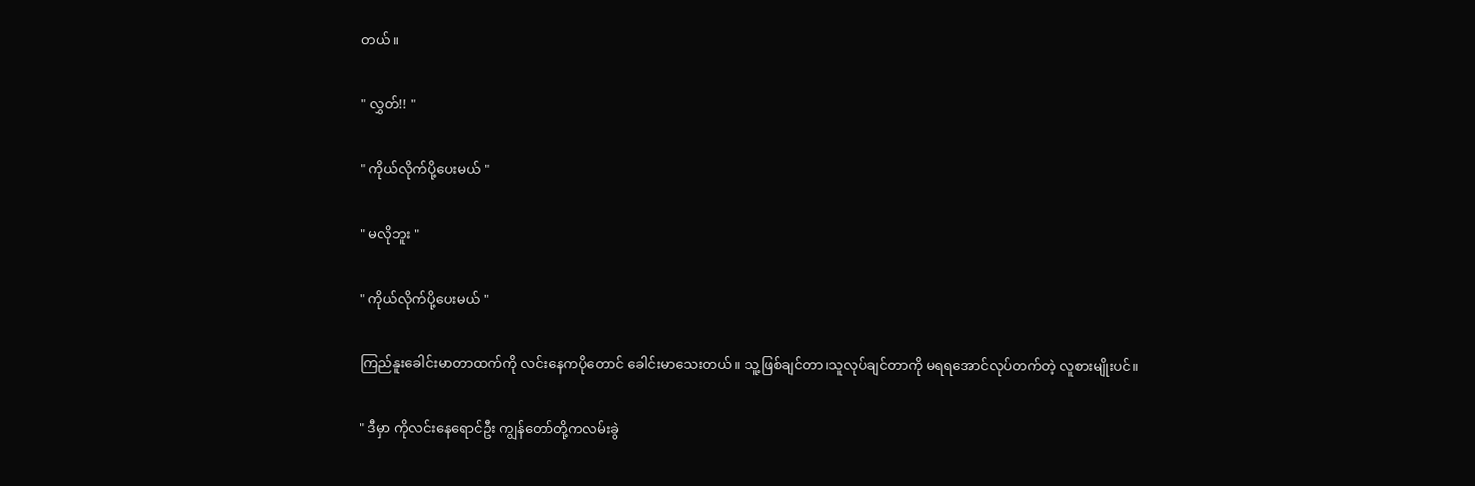တယ်။

" လွှတ်!! "

" ကိုယ်လိုက်ပို့ပေးမယ် "

" မလိုဘူး "

" ကိုယ်လိုက်ပို့ပေးမယ် "

ကြည်နူးခေါင်းမာတာထက်ကို လင်းနေကပိုတောင် ခေါင်းမာသေးတယ်။ သူ့ဖြစ်ချင်တာ၊သူလုပ်ချင်တာကို မရရအောင်လုပ်တက်တဲ့ လူစားမျိုးပင်။

" ဒီမှာ ကိုလင်းနေရောင်ဦး ကျွန်တော်တို့ကလမ်းခွဲ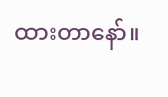ထားတာနော်။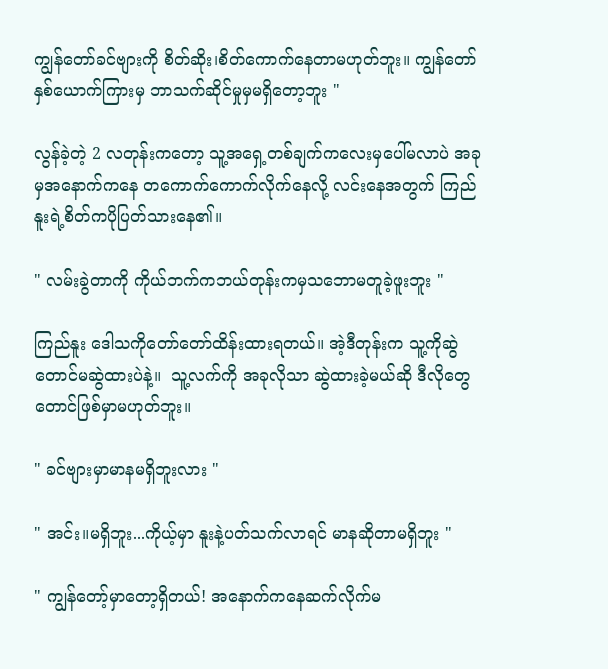ကျွန်တော်ခင်ဗျားကို စိတ်ဆိုး၊စိတ်ကောက်နေတာမဟုတ်ဘူး။ ကျွန်တော်နှစ်ယောက်ကြားမှ ဘာသက်ဆိုင်မှုမှမရှိတော့ဘူး "

လွန်ခဲ့တဲ့ 2 လတုန်းကတော့ သူ့အရှေ့တစ်ချက်ကလေးမှပေါ်မလာပဲ အခုမှအနောက်ကနေ တကောက်ကောက်လိုက်နေလို့ လင်းနေအတွက် ကြည်နူးရဲ့စိတ်ကပိုပြတ်သားနေ၏။

" လမ်းခွဲတာကို ကိုယ်ဘက်ကဘယ်တုန်းကမှသဘောမတူခဲ့ဖူးဘူး "

ကြည်နူး ဒေါသကိုတော်တော်ထိန်းထားရတယ်။ အဲ့ဒီတုန်းက သူ့ကိုဆွဲတောင်မဆွဲထားပဲနဲ့။  သူ့လက်ကို အခုလိုသာ ဆွဲထားခဲ့မယ်ဆို ဒီလိုတွေတောင်ဖြစ်မှာမဟုတ်ဘူး။

" ခင်ဗျားမှာမာနမရှိဘူးလား "

" အင်း။မရှိဘူး...ကိုယ့်မှာ နူးနဲ့ပတ်သက်လာရင် မာနဆိုတာမရှိဘူး "

" ကျွန်တော့်မှာတော့ရှိတယ်! အနောက်ကနေဆက်လိုက်မ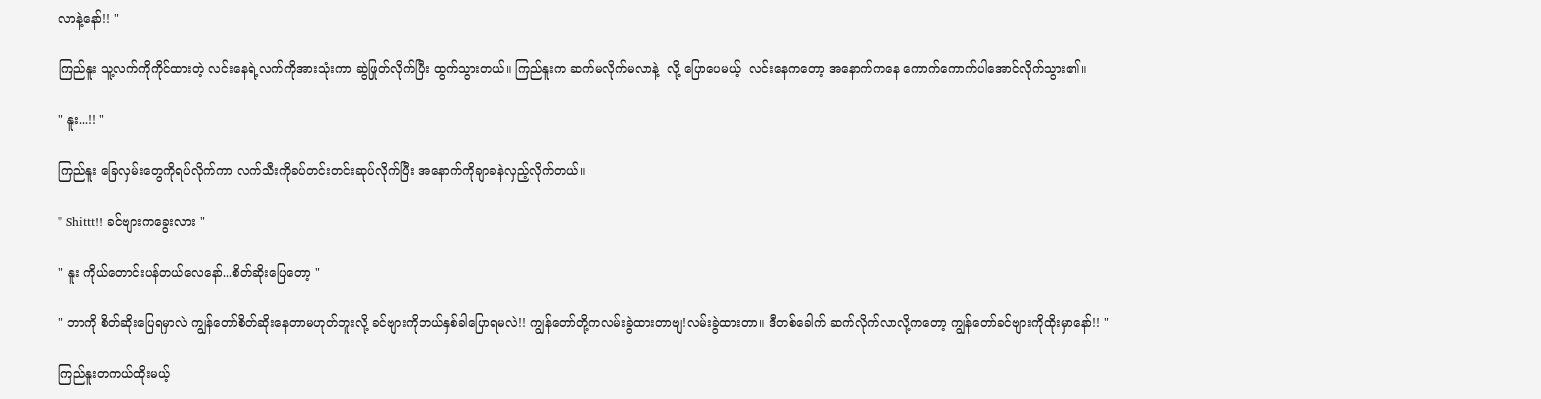လာနဲ့နော်!! "

ကြည်နူး သူ့လက်ကိုကိုင်ထားတဲ့ လင်းနေရဲ့လက်ကိုအားသုံးကာ ဆွဲဖြုတ်လိုက်ပြီး ထွက်သွားတယ်။ ကြည်နူးက ဆက်မလိုက်မလာနဲ့  လို့ ပြောပေမယ့်  လင်းနေကတော့ အနောက်ကနေ ကောက်ကောက်ပါအောင်လိုက်သွား၏။

" နူး...!! "

ကြည်နူး ခြေလှမ်းတွေကိုရပ်လိုက်ကာ လက်သီးကိုခပ်တင်းတင်းဆုပ်လိုက်ပြီး အနောက်ကိုချာခနဲလှည့်လိုက်တယ်။

" Shittt!! ခင်ဗျားကခွေးလား "

" နူး ကိုယ်တောင်းပန်တယ်လေနော်...စိတ်ဆိုးပြေတော့ "

" ဘာကို စိတ်‌ဆိုးပြေရမှာလဲ ကျွန်တော်စိတ်ဆိုးနေတာမဟုတ်ဘူးလို့ ခင်ဗျားကိုဘယ်နှစ်ခါပြောရမလဲ!! ကျွန်တော်တို့ကလမ်းခွဲထားတာဗျ!လမ်းခွဲထားတာ။ ဒီတစ်ခေါက် ဆက်လိုက်လာလို့ကတော့ ကျွန်တော်ခင်ဗျားကိုထိုးမှာနော်!! "

ကြည်နူးတကယ်ထိုးမယ့်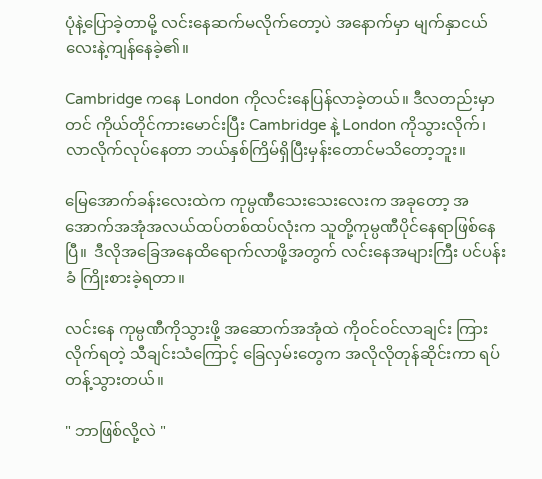ပုံနဲ့ပြောခဲ့တာမို့ လင်းနေဆက်မလိုက်တော့ပဲ အနောက်မှာ မျက်နှာငယ်လေးနဲ့ကျန်နေခဲ့၏။

Cambridge ကနေ London ကိုလင်းနေပြန်လာခဲ့တယ်။ ဒီလတည်းမှာတင် ကိုယ်တိုင်ကားမောင်းပြီး Cambridge နဲ့ London ကိုသွားလိုက်၊လာလိုက်လုပ်နေတာ ဘယ်နှစ်ကြိမ်ရှိပြီးမှန်းတောင်မသိတော့ဘူး။

မြေအောက်ခန်းလေးထဲက ကုမ္ပဏီသေးသေးလေးက အခုတော့ အအောက်အအုံအလယ်ထပ်တစ်ထပ်လုံးက သူတို့ကုမ္ပဏီပိုင်နေရာဖြစ်နေပြီ။  ဒီလိုအခြေအနေထိရောက်လာဖို့အတွက် လင်းနေအများကြီး ပင်ပန်းခံ ကြိုးစားခဲ့ရတာ။

လင်းနေ ကုမ္ပဏီကိုသွားဖို့ အဆောက်အအုံထဲ ကိုဝင်ဝင်လာချင်း ကြားလိုက်ရတဲ့ သီချင်းသံကြောင့် ခြေလှမ်းတွေက အလိုလိုတုန်ဆိုင်းကာ ရပ်တန့်သွားတယ်။

" ဘာဖြစ်လို့လဲ "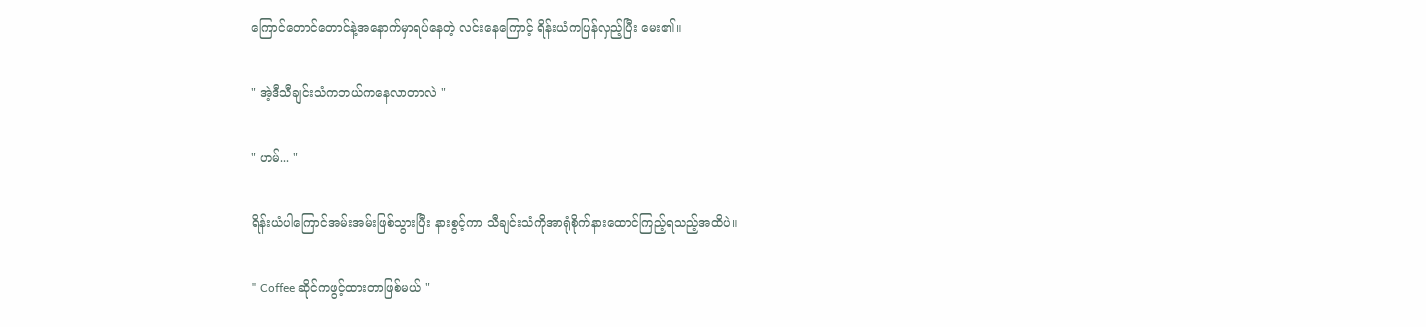ကြောင်တောင်တောင်နဲ့အနောက်မှာရပ်နေတဲ့ လင်းနေကြောင့် ရိန်းယံကပြန်လှည့်ပြီး မေး၏။

" အဲ့ဒီသီချင်းသံကဘယ်ကနေလာတာလဲ "

" ဟမ်... "

ရိန်းယံပါကြောင်အမ်းအမ်းဖြစ်သွားပြီး နားစွင့်ကာ သီချင်းသံကိုအာရုံစိုက်နားထောင်ကြည့်ရသည့်အထိပဲ။

" Coffee ဆိုင်ကဖွင့်ထားတာဖြစ်မယ် "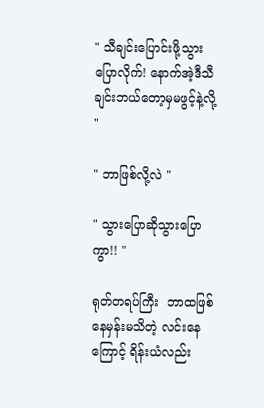" သီချင်းပြောင်းဖို့သွားပြောလိုက်! နောက်အဲ့ဒီသီချင်းဘယ်တော့မှမဖွင့်နဲ့လို့ "

" ဘာဖြစ်လို့လဲ "

" သွားပြောဆိုသွားပြောကွာ!! "

ရုတ်တရပ်ကြီး ‌ ဘာထဖြစ်နေမှန်းမသိတဲ့ လင်းနေကြောင့် ရိန်းယံလည်း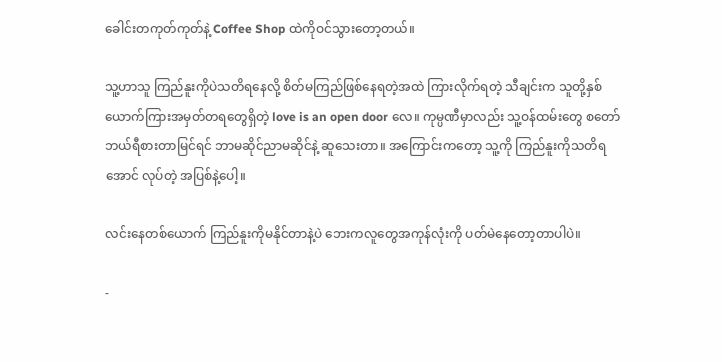ခေါင်းတကုတ်ကုတ်နဲ့ Coffee Shop ထဲကိုဝင်သွားတော့တယ်။

သူ့ဟာသူ ကြည်နူးကိုပဲသတိရနေလို့ စိတ်မကြည်ဖြစ်နေရတဲ့အထဲ ကြားလိုက်ရတဲ့ သီချင်းက သူတို့နှစ်ယောက်ကြားအမှတ်တရတွေရှိတဲ့ love is an open door လေ။ ကုမ္ပဏီမှာလည်း သူ့ဝန်ထမ်းတွေ စတော်ဘယ်ရီစားတာမြင်ရင် ဘာမဆိုင်ညာမဆိုင်နဲ့ ဆူသေးတာ။ အကြောင်းကတော့ သူ့ကို ကြည်နူးကိုသတိရအောင် လုပ်တဲ့ အပြစ်နဲ့ပေါ့။

လင်းနေတစ်ယောက် ကြည်နူးကိုမနိုင်တာနဲ့ပဲ ဘေးကလူတွေအကုန်လုံးကို ပတ်မဲနေတော့တာပါပဲ။

-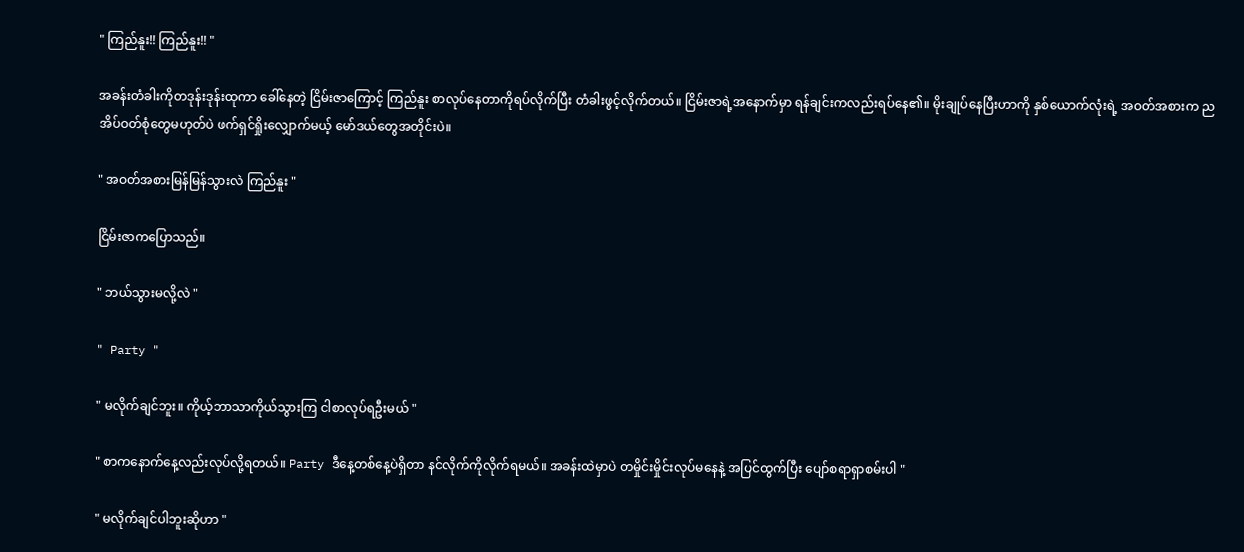" ကြည်နူး!! ကြည်နူး!! "

အခန်းတံခါးကိုတဒုန်းဒုန်းထုကာ ခေါ်‌နေတဲ့ ငြိမ်းဇာကြောင့် ကြည်နူး စာလုပ်နေတာကိုရပ်လိုက်ပြီး တံခါးဖွင့်လိုက်တယ်။ ငြိမ်းဇာရဲ့အနောက်မှာ ရန်ချင်းကလည်းရပ်နေ၏။ မိုးချုပ်နေပြီးဟာကို နှစ်ယောက်လုံးရဲ့ အဝတ်အစားက ညအိပ်ဝတ်စုံတွေမဟုတ်ပဲ ဖက်ရှင်ရှိုးလျှောက်မယ့် မော်ဒယ်တွေအတိုင်းပဲ။

" အဝတ်အစားမြန်မြန်သွားလဲ ကြည်နူး "

ငြိမ်းဇာကပြောသည်။

" ဘယ်သွားမလို့လဲ "

" Party "

" မလိုက်ချင်ဘူး။ ကိုယ့်ဘာသာကိုယ်သွားကြ ငါစာလုပ်ရဦးမယ် "

" စာကနောက်နေ့လည်းလုပ်လို့ရတယ်။ Party ဒီနေ့တစ်နေ့ပဲရှိတာ နင်လိုက်ကိုလိုက်ရမယ်။ အခန်းထဲမှာပဲ တမှိုင်းမှိုင်းလုပ်မနေနဲ့ အပြင်ထွက်ပြီး ပျော်စရာရှာစမ်းပါ "

" မလိုက်ချင်ပါဘူးဆိုဟာ "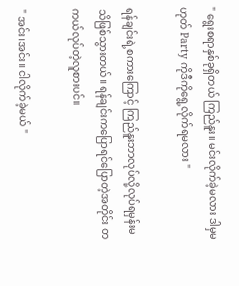" ရွေးစရာနှစ်ခုရှိတယ် ကြည်နူး။ မင်းလိုက်ခဲ့မလား ဒါမှမဟုတ် Party ကိုဒီကိုရွေ့လိုက်ရမလား "

ရန်ချင်းရဲ့စကားကြောင့် ကြည်နူးဘာလုပ်လို့လုပ်ရမှန်းမသိဖြစ်သွားတယ်။ ရန်ချင်းကပြောရင်ပြောတဲ့အတိုင်း တကယ်လုပ်တဲ့လူစားပင်။

" အင်း၊အင်း။ ငါလိုက်ခဲ့မယ် "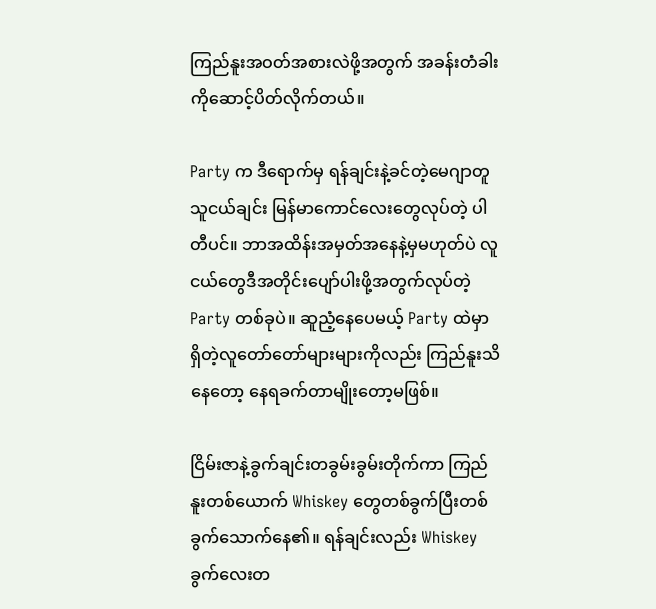ကြည်နူးအဝတ်အစားလဲဖို့အတွက် အခန်းတံခါးကိုဆောင့်ပိတ်လိုက်တယ်။

Party က ဒီရောက်မှ ရန်ချင်းနဲ့ခင်တဲ့မေဂျာတူ သူငယ်ချင်း မြန်မာကောင်လေးတွေလုပ်တဲ့ ပါတီပင်။ ဘာအထိန်းအမှတ်အနေနဲ့မှမဟုတ်ပဲ လူငယ်တွေဒီအတိုင်းပျော်ပါးဖို့အတွက်လုပ်တဲ့ Party တစ်ခုပဲ။ ဆူညံ့နေပေမယ့် Party ထဲမှာ ရှိတဲ့လူတော်တော်များများကိုလည်း ကြည်နူးသိနေတော့ နေရခက်တာမျိုးတော့မဖြစ်။

ငြိမ်းဇာနဲ့ခွက်ချင်းတခွမ်းခွမ်းတိုက်ကာ ကြည်နူးတစ်ယောက် Whiskey တွေတစ်ခွက်ပြီးတစ်ခွက်သောက်နေ၏။ ရန်ချင်းလည်း Whiskey ခွက်လေးတ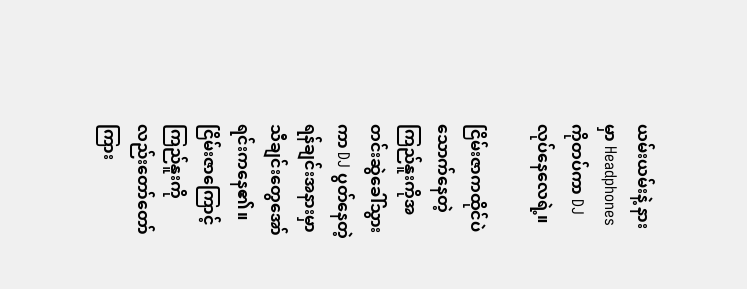ယမ်းယမ်းနဲ့ နားမှာ Headphones ကိုတပ်ကာ DJ လုပ်နေလေရဲ့။

ငြိမ်းဇာကထိုင်ပဲသောက်နေတဲ့ ကြည်နူးကိုအတင်းဆွဲခေါ်သွားကာ DJ ပွတ်နေတဲ့ ရန်ချင်းအနားမှာ သီချင်းတွေအော်ရင်းကနေ၏။ ငြိမ်းဇာကြောင့် ကြည်နူးကိုလည်းတော်တော်ကြား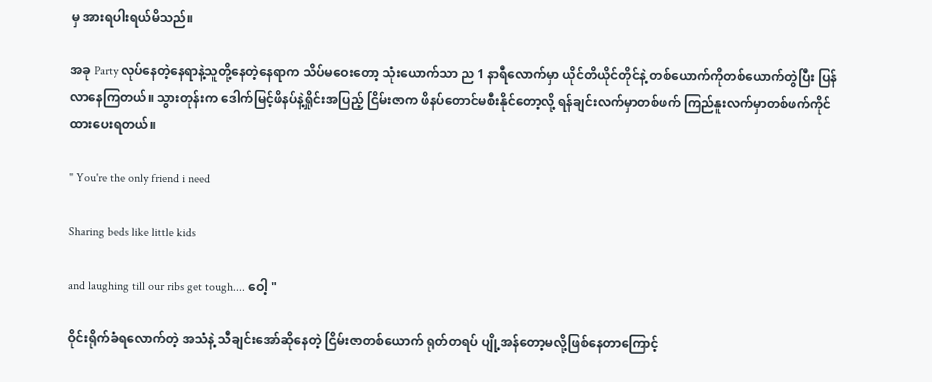မှ အားရပါးရယ်မိသည်။

အခု Party လုပ်နေတဲ့နေရာနဲ့သူတို့နေတဲ့နေရာက သိပ်မဝေးတော့ သုံးယောက်သာ ည 1 နာရီလောက်မှာ ယိုင်တိယိုင်တိုင်နဲ့ တစ်ယောက်ကိုတစ်‌ယောက်တွဲပြီး ပြန်လာနေကြတယ်။ သွားတုန်းက ဒေါက်မြင့်ဖိနပ်နဲ့ရှိုင်းအပြည့် ငြိမ်းဇာက ဖိနပ်တောင်မစီးနိုင်တော့လို့ ရန်ချင်းလက်မှာတစ်ဖက် ကြည်နူးလက်မှာတစ်ဖက်ကိုင်ထားပေးရတယ်။

" You're the only friend i need

Sharing beds like little kids

and laughing till our ribs get tough.... ဝေါ့ "

ဝိုင်းရိုက်ခံရလောက်တဲ့ အသံနဲ့ သီချင်းအော်ဆိုနေတဲ့ ငြိမ်းဇာတစ်ယောက် ရုတ်တရပ် ပျို့အန်တော့မလို့ဖြစ်နေတာကြောင့်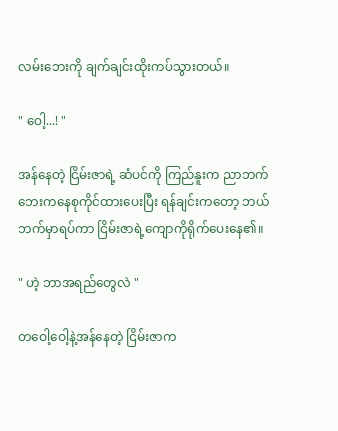လမ်းဘေးကို ချက်ချင်းထိုးကပ်သွားတယ်။

" ဝေါ့...! "

အန်နေတဲ့ ငြိမ်းဇာရဲ့ ဆံပင်ကို ကြည်နူးက ညာဘက်ဘေးကနေစုကိုင်ထားပေးပြီး ရန်ချင်းကတော့ ဘယ်ဘက်မှာရပ်ကာ ငြိမ်းဇာရဲ့ကျောကိုရိုက်ပေးနေ၏။

" ဟဲ့ ဘာအရည်တွေလဲ "

တဝေါ့ဝေါ့နဲ့အန်နေတဲ့ ငြိမ်းဇာက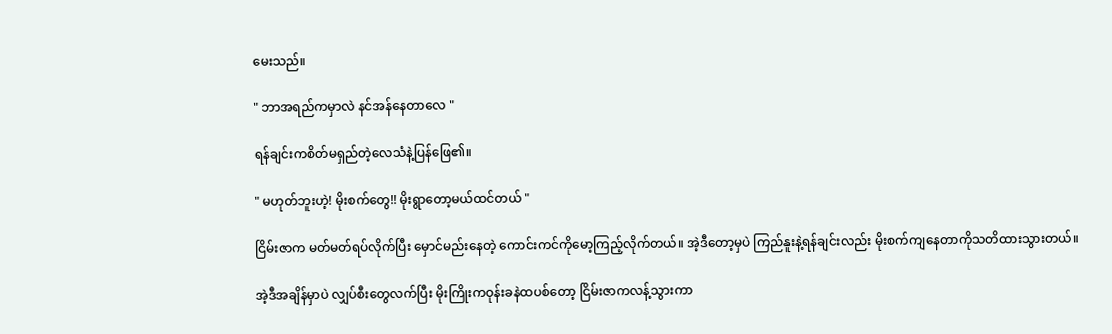မေးသည်။

" ဘာအရည်ကမှာလဲ နင်အန်နေတာလေ "

ရန်ချင်းကစိတ်မရှည်တဲ့လေသံနဲ့ပြန်ဖြေ၏။

" မဟုတ်ဘူးဟဲ့! မိုးစက်တွေ!! မိုးရွာတော့မယ်ထင်တယ် "

ငြိမ်းဇာက မတ်မတ်ရပ်လိုက်ပြီး ‌‌မှောင်မည်းနေတဲ့ ကောင်းကင်ကိုမော့ကြည့်လိုက်တယ်။ အဲ့ဒီတော့မှပဲ ကြည်နူးနဲ့ရန်ချင်းလည်း မိုးစက်ကျနေတာကိုသတိထားသွားတယ်။

အဲ့ဒီအချိန်မှာပဲ လျှပ်စီးတွေလက်ပြီး မိုးကြိုးကဝုန်းခနဲထပစ်တော့ ငြိမ်းဇာကလန့်သွားကာ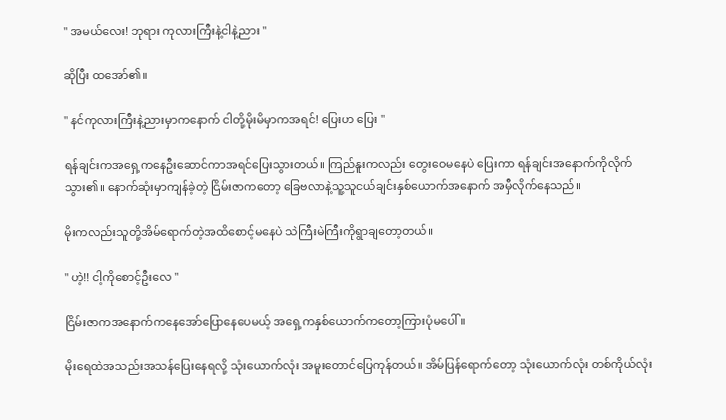" အမယ်လေး! ဘုရား ကုလားကြီးနဲ့ငါနဲ့ညား "

ဆိုပြီး ထအော်၏။

" နင်ကုလားကြီးနဲ့ညားမှာကနောက် ငါတို့မိုးမိမှာကအရင်! ပြေးဟ ပြေး "

ရန်ချင်းကအရှေ့ကနေဦးဆောင်ကာအရင်ပြေးသွားတယ်။ ကြည်နူးကလည်း တွေးဝေမနေပဲ ပြေးကာ ရန်ချင်းအနောက်ကိုလိုက်သွား၏။ နောက်ဆုံးမှာကျန်ခဲ့တဲ့ ငြိမ်းဇာကတော့ ခြေဗလာနဲ့သူ့သူငယ်ချင်းနှစ်ယောက်အနောက် အမှီလိုက်နေသည်။

မိုးကလည်းသူတို့အိမ်ရောက်တဲ့အထိစောင့်မနေပဲ သဲကြီးမဲကြီးကိုရွာချတော့တယ်။

" ဟဲ့!! ငါ့ကိုစောင့်ဦးလေ "

ငြိမ်းဇာကအနောက်ကနေအော်ပြောနေပေမယ့် အရှေ့ကနှစ်ယောက်ကတော့ကြားပုံမပေါ်။

မိုးရေထဲအသည်းအသန်ပြေးနေရလို့ သုံးယောက်လုံး အမူးတောင်ပြေကုန်တယ်။ အိမ်ပြန်ရောက်တော့ သုံးယောက်လုံး တစ်ကိုယ်လုံး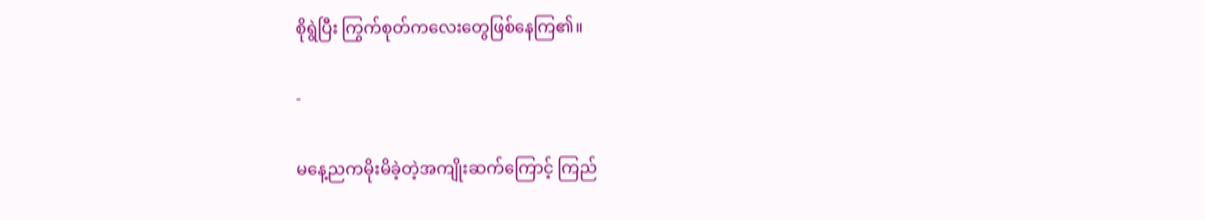စိုရွဲပြီး ကြွက်စုတ်ကလေးတွေဖြစ်နေကြ၏။

-

မနေ့ညကမိုးမိခဲ့တဲ့အကျိုးဆက်ကြောင့် ကြည်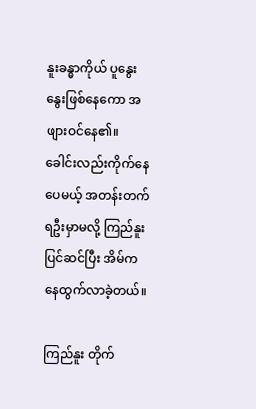နူးခန္ဓာကိုယ် ပူနွေးနွေးဖြစ်နေကော အဖျားဝင်နေ၏။ ခေါင်းလည်းကိုက်နေပေမယ့် အတန်းတက်ရဦးမှာမလို့ ကြည်နူးပြင်ဆင်ပြီး အိမ်ကနေထွက်လာခဲ့တယ်။

ကြည်နူး တိုက်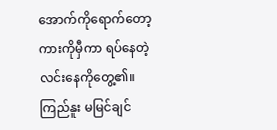အောက်ကိုရောက်တော့ ကားကိုမှီကာ ရပ်နေတဲ့ လင်းနေကိုတွေ့၏။ ကြည်နူး မမြင်ချင်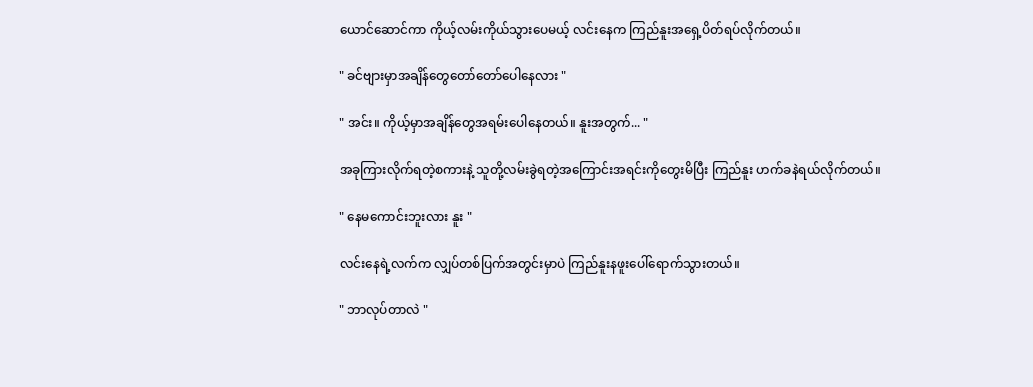ယောင်ဆောင်ကာ ကိုယ့်လမ်းကိုယ်သွားပေမယ့် လင်းနေက ကြည်နူးအရှေ့ပိတ်ရပ်လိုက်တယ်။

" ခင်ဗျားမှာအချိန်တွေတော်တော်ပေါနေလား "

" အင်း။ ကိုယ့်မှာအချိန်တွေအရမ်းပေါနေတယ်။ နူးအတွက်... "

အခုကြားလိုက်ရတဲ့စကားနဲ့ သူတို့လမ်းခွဲရတဲ့အကြောင်းအရင်းကိုတွေးမိပြီး ကြည်နူး ဟက်ခနဲရယ်လိုက်တယ်။

" နေမကောင်းဘူးလား နူး "

လင်းနေရဲ့လက်က လျှပ်တစ်ပြက်အတွင်းမှာပဲ ကြည်နူး‌နဖူးပေါ်ရောက်သွားတယ်။

" ဘာလုပ်တာလဲ "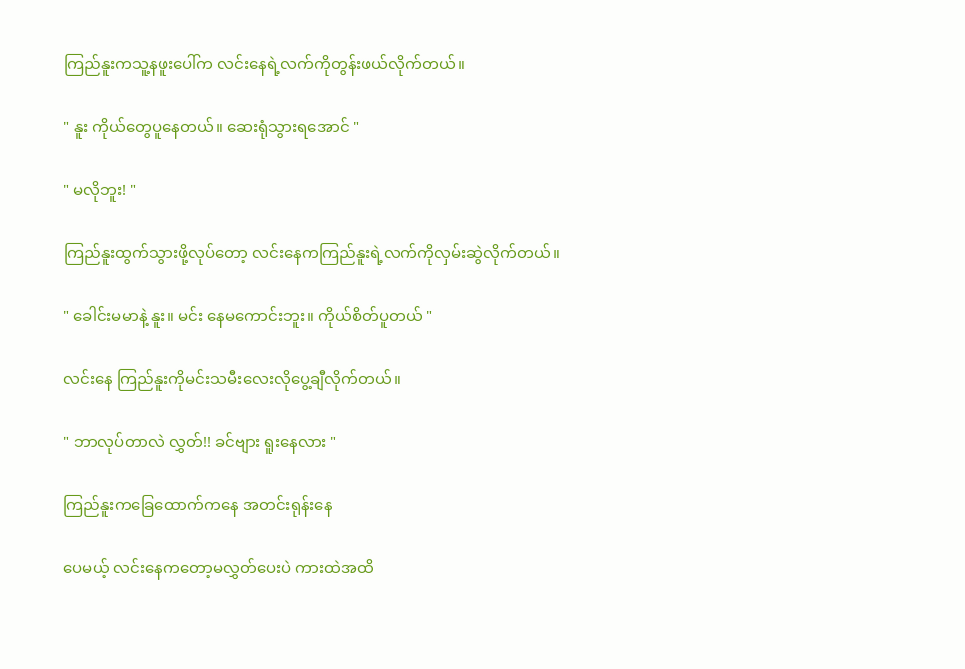ကြည်နူးကသူ့နဖူးပေါ်က လင်းနေရဲ့လက်ကိုတွန်းဖယ်လိုက်တယ်။

" နူး ကိုယ်တွေပူနေတယ်။ ဆေးရုံသွားရအောင် "

" မလိုဘူး! "

ကြည်နူးထွက်သွားဖို့လုပ်တော့ လင်းနေကကြည်နူးရဲ့လက်ကိုလှမ်းဆွဲလိုက်တယ်။

" ခေါင်းမမာနဲ့ နူး။ မင်း နေမကောင်းဘူး။ ကိုယ်စိတ်ပူတယ် "

လင်းနေ ကြည်နူးကိုမင်းသမီးလေးလိုပွေ့ချီလိုက်တယ်။

" ဘာလုပ်တာလဲ လွှတ်!! ခင်ဗျား ရူးနေလား "

ကြည်နူးကခြေထောက်ကနေ အတင်းရုန်းနေ

ပေမယ့် လင်းနေကတော့မလွှတ်ပေးပဲ ကားထဲအထိ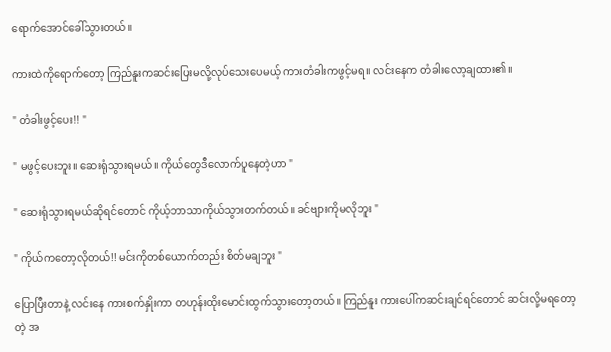ရောက်အောင်ခေါ်သွားတယ်။

ကားထဲကိုရောက်တော့ ကြည်နူးကဆင်းပြေးမလို့လုပ်‌သေးပေမယ့် ကားတံခါးကဖွင့်မရ။ လင်းနေက ‌တံခါးလော့ချထား၏။

" တံခါးဖွင့်ပေး!! "

" မဖွင့်ပေးဘူး။ ဆေးရုံသွားရမယ်။ ကိုယ်တွေဒီလောက်ပူနေတဲ့ဟာ "

" ဆေးရုံသွားရမယ်ဆိုရင်တောင် ကိုယ့်ဘာသာကိုယ်သွားတက်တယ်။ ခင်ဗျားကိုမလိုဘူး "

" ကိုယ်ကတော့လိုတယ်!! မင်းကိုတစ်ယောက်တည်း စိတ်မချဘူး "

ပြောပြီးတာနဲ့ လင်းနေ ကားစက်နှိုးကာ တဟုန်းထိုးမောင်းထွက်သွားတော့တယ်။ ကြည်နူး ကားပေါ်ကဆင်းချင်ရင်တောင် ဆင်းလို့မရတော့တဲ့ အ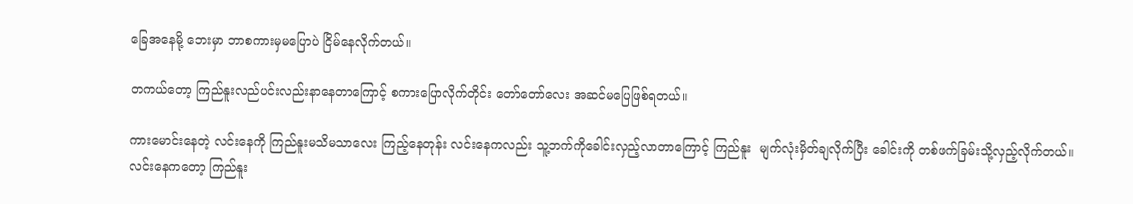ခြေအနေမို့ ဘေးမှာ ဘာစကားမှမပြောပဲ ငြိမ်နေလိုက်တယ်။

တကယ်တော့ ကြည်နူးလည်ပင်းလည်းနာနေတာကြောင့် စကားပြောလိုက်တိုင်း တော်တော်လေး အဆင်မပြေဖြစ်ရတယ်။

ကားမောင်းနေတဲ့ လင်းနေကို ကြည်နူးမသိမသာလေး ကြည့်နေတုန်း လင်းနေကလည်း သူ့ဘက်ကိုခေါင်းလှည့်လာတာကြောင့် ကြည်နူး ‌ မျက်လုံးမှိတ်ချလိုက်ပြီး ခေါင်းကို တစ်ဖက်ခြမ်းသို့‌လှည့်လိုက်တယ်။ လင်းနေကတော့ ကြည်နူး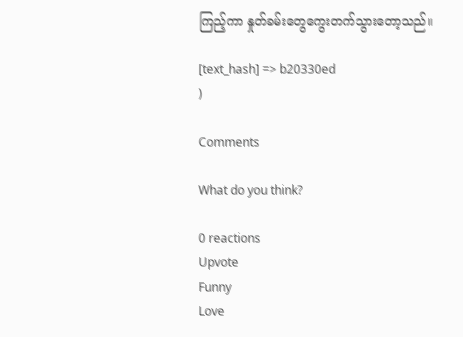ကြည့်ကာ နှုတ်ခမ်းတွေကွေးတက်သွားတော့သည်။

[text_hash] => b20330ed
)

Comments

What do you think?

0 reactions
Upvote
Funny
Love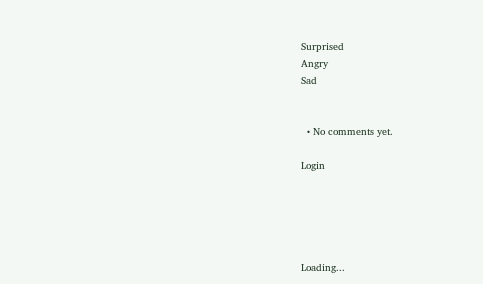Surprised
Angry
Sad


  • No comments yet.

Login





Loading...